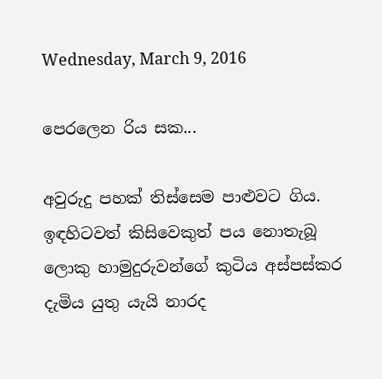Wednesday, March 9, 2016

පෙරලෙන රිය සක...

අවුරුදු පහක් තිස්සෙම පාළුවට ගිය. ඉඳහිටවත් කිසිවෙකුත් පය නොතැබූ ලොකු හාමුදුරුවන්ගේ කුටිය අස්පස්කර දැමිය යුතු යැයි නාරද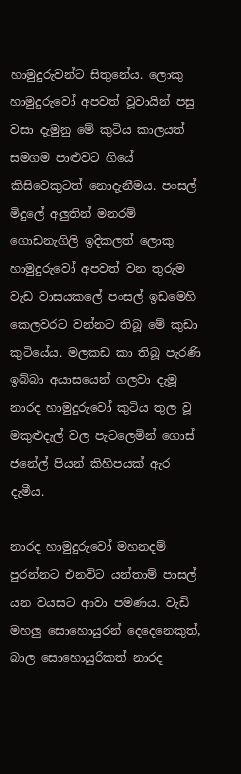හාමුදුරුවන්ට සිතුනේය. ලොකු හාමුදුරුවෝ අපවත් වූවායින් පසු වසා දැමුනු මේ කුටිය කාලයත් සමගම පාළුවට ගියේ කිසිවෙකුටත් නොදැනීමය. පංසල් මිදුලේ අලුතින් මනරම් ගොඩනැගිලි ඉදිකලත් ලොකු හාමුදුරුවෝ අපවත් වන තුරුම වැඩ වාසයකලේ පංසල් ඉඩමෙහි කෙලවරට වන්නට තිබූ මේ කුඩා කුටියේය. මලකඩ කා තිබූ පැරණි ඉබ්බා අයාසයෙන් ගලවා දැමූ නාරද හාමුදුරුවෝ කුටිය තුල වූ මකුළුදැල් වල පැටලෙමින් ගොස් ජනේල් පියන් කිහිපයක් ඇර දැමීය.

නාරද හාමුදුරුවෝ මහනදම් පුරන්නට එනවිට යන්තාම් පාසල් යන වයසට ආවා පමණය. වැඩි මහලු සොහොයුරන් දෙදෙනෙකුත්, බාල සොහොයුරිකත් නාරද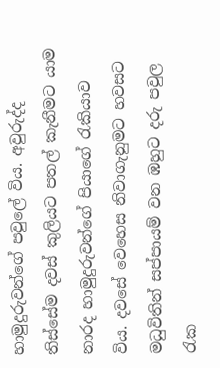හාමුදුරුවන්ගේ පවුලේ විය. අවුරුද්ද තිස්සේම දවස් කුලියට පතල් කැනීමට යාම නාරද හාමුදුරුවන්ගේ පියාගේ රැකියාව විය. දවසේ වෙහෙස නිවාගැනුමට හවසට මධුවිතින් සප්පායම් වන ඹහුට දරු පවුල රැක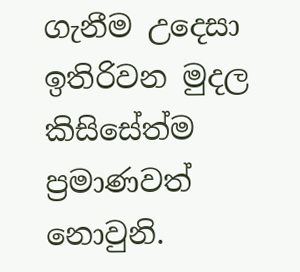ගැනීම උදෙසා ඉතිරිවන මුදල කිසිසේත්ම ප්‍රමාණවත් නොවුනි.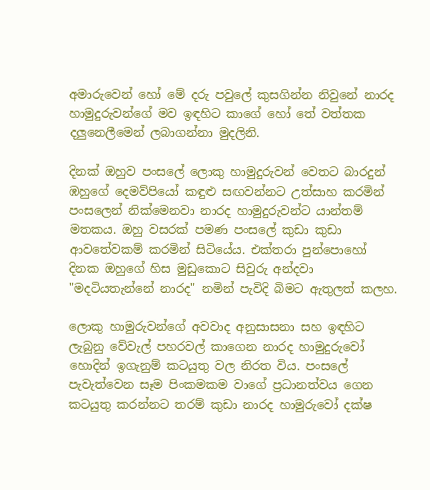අමාරුවෙන් හෝ මේ දරු පවුලේ කුසගින්න නිවුනේ නාරද හාමුදුරුවන්ගේ මව ඉඳහිට කාගේ හෝ තේ වත්තක දලුනෙලීමෙන් ලබාගන්නා මුදලිනි.

දිනක් ඔහුව පංසලේ ලොකු හාමුදුරුවන් වෙතට බාරදුන් ඹහුගේ දෙමව්පියෝ කඳුළු සඟවන්නට උත්සාහ කරමින් පංසලෙන් නික්මෙනවා නාරද හාමුදුරුවන්ට යාන්තම් මතකය. ඔහු වසරක් පමණ පංසලේ කුඩා කුඩා ආවතේවකම් කරමින් සිටියේය. එක්තරා පුන්පොහෝ දිනක ඔහුගේ හිස මුඩුකොට සිවුරු අන්දවා "මදටියතැන්නේ නාරද" නමින් පැවිදි බිමට ඇතුලත් කලහ.

ලොකු හාමුරුවන්ගේ අවවාද අනුසාසනා සහ ඉඳහිට ලැබුනු වේවැල් පහරවල් කාගෙන නාරද හාමුදුරුවෝ හොදින් ඉගැනුම් කටයුතු වල නිරත විය. පංසලේ පැවැත්වෙන සෑම පිංකමකම වාගේ ප්‍රධානත්වය ගෙන කටයුතු කරන්නට තරම් කුඩා නාරද හාමුරුවෝ දක්ෂ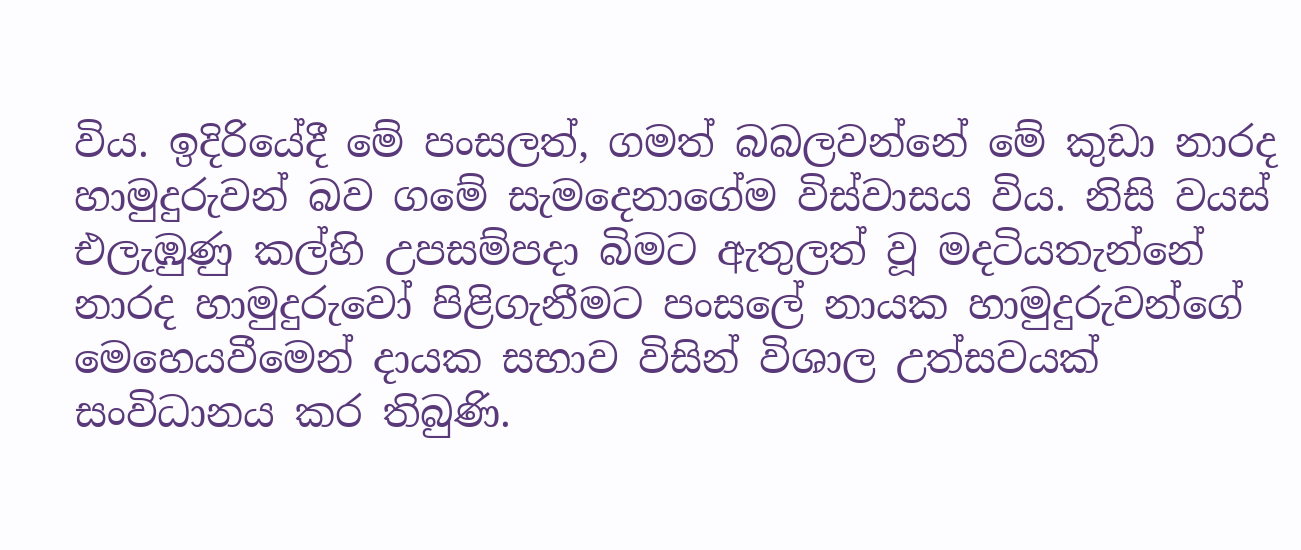විය. ඉදිරියේදී මේ පංසලත්, ගමත් බබලවන්නේ මේ කුඩා නාරද හාමුදුරුවන් බව ගමේ සැමදෙනාගේම විස්වාසය විය. නිසි වයස් එලැඹුණු කල්හි උපසම්පදා බිමට ඇතුලත් වූ මදටියතැන්නේ නාරද හාමුදුරුවෝ පිළිගැනීමට පංසලේ නායක හාමුදුරුවන්ගේ මෙහෙයවීමෙන් දායක සභාව විසින් විශාල උත්සවයක් සංවිධානය කර තිබුණි.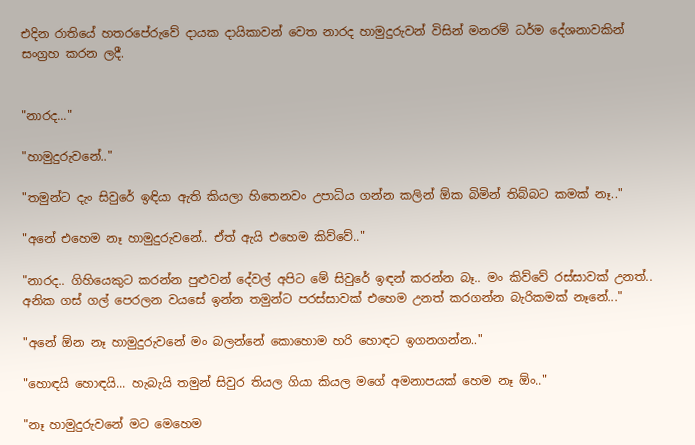එදින රාතියේ හතරපේරුවේ දායක දායිකාවන් වෙත නාරද හාමුදුරුවන් විසින් මනරම් ධර්ම දේශනාවකින් සංග්‍රහ කරන ලදී.


"නාරද..."

"හාමුදුරුවනේ.."

"තමුන්ට දැං සිවුරේ ඉඳියා ඇති කියලා හිතෙනවං උපාධිය ගන්න කලින් ඕක බිමින් තිබ්බට කමක් නෑ.."

"අනේ එහෙම නෑ හාමුදුරුවනේ.. ඒත් ඇයි එහෙම කිව්වේ.."

"නාරද.. ගිහියෙකුට කරන්න පුළුවන් දේවල් අපිට මේ සිවුරේ ඉඳන් කරන්න බෑ.. මං කිව්වේ රස්සාවක් උනත්.. අනික ගස් ගල් පෙරලන වයසේ ඉන්න තමුන්ට පරස්සාවක් එහෙම උනත් කරගන්න බැරිකමක් නෑනේ..."

"අනේ ඕන නෑ හාමුදුරුවනේ මං බලන්නේ කොහොම හරි හොඳට ඉගනගන්න.."

"හොඳයි හොඳයි... හැබැයි තමුන් සිවුර තියල ගියා කියල මගේ අමනාපයක් හෙම නෑ ඕං.."

"නෑ හාමුදුරුවනේ මට මෙහෙම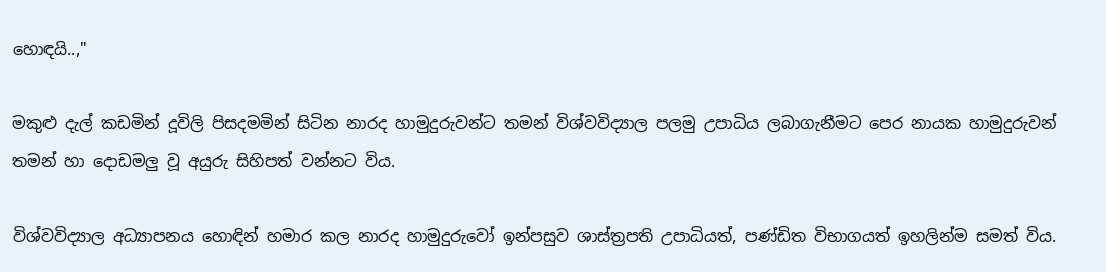හොඳයි..,"

මකුළු දැල් කඩමින් දූවිලි පිසදමමින් සිටින නාරද හාමුදුරුවන්ට තමන් විශ්වවිද්‍යාල පලමු උපාධිය ලබාගැනීමට පෙර නායක හාමුදුරුවන් තමන් හා දොඩමලු වූ අයුරු සිහිපත් වන්නට විය.

විශ්වවිද්‍යාල අධ්‍යාපනය හොඳින් හමාර කල නාරද හාමුදුරුවෝ ඉන්පසුව ශාස්ත්‍රපති උපාධියත්, පණ්ඩිත විභාගයත් ඉහලින්ම සමත් විය.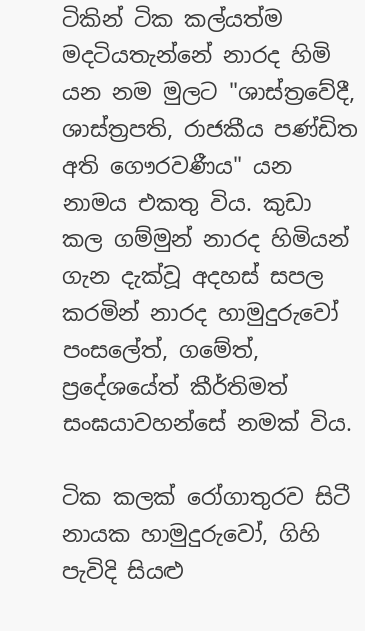ටිකින් ටික කල්යත්ම මදටියතැන්නේ නාරද හිමි යන නම මුලට "ශාස්ත්‍රවේදී, ශාස්ත්‍රපති, රාජකීය පණ්ඩිත අති ගෞරවණීය" යන නාමය එකතු විය. කුඩා කල ගම්මුන් නාරද හිමියන් ගැන දැක්වූ අදහස් සපල කරමින් නාරද හාමුදුරුවෝ පංසලේත්, ගමේත්, ප්‍රදේශයේත් කීර්තිමත් සංඝයාවහන්සේ නමක් විය.

ටික කලක් රෝගාතුරව සිටී නායක හාමුදුරුවෝ, ගිහි පැවිදි සියළු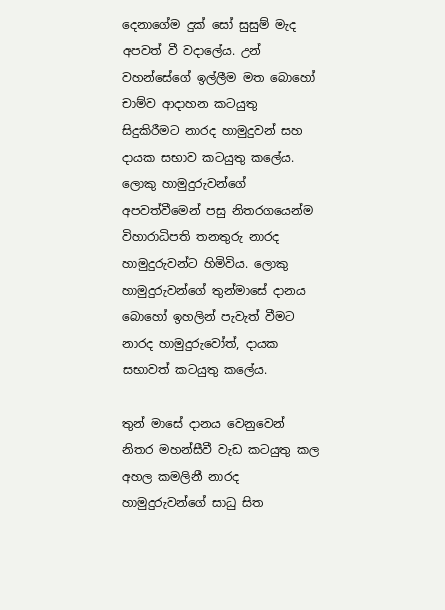දෙනාගේම දුක් සෝ සුසුම් මැද අපවත් වී වදාලේය. උන් වහන්සේගේ ඉල්ලීම මත බොහෝ චාම්ව ආදාහන කටයුතු සිදුකිරීමට නාරද හාමුදුවන් සහ දායක සභාව කටයුතු කලේය. ලොකු හාමුදුරුවන්ගේ අපවත්වීමෙන් පසු නිතරගයෙන්ම විහාරාධිපති තනතුරු නාරද හාමුදුරුවන්ට හිමිවිය. ලොකු හාමුදුරුවන්ගේ තුන්මාසේ දානය බොහෝ ඉහලින් පැවැත් වීමට නාරද හාමුදුරුවෝත්, දායක සභාවත් කටයුතු කලේය.

තුන් මාසේ දානය වෙනුවෙන් නිතර මහන්සීවී වැඩ කටයුතු කල අහල කමලිනී නාරද හාමුදුරුවන්ගේ සාධු සිත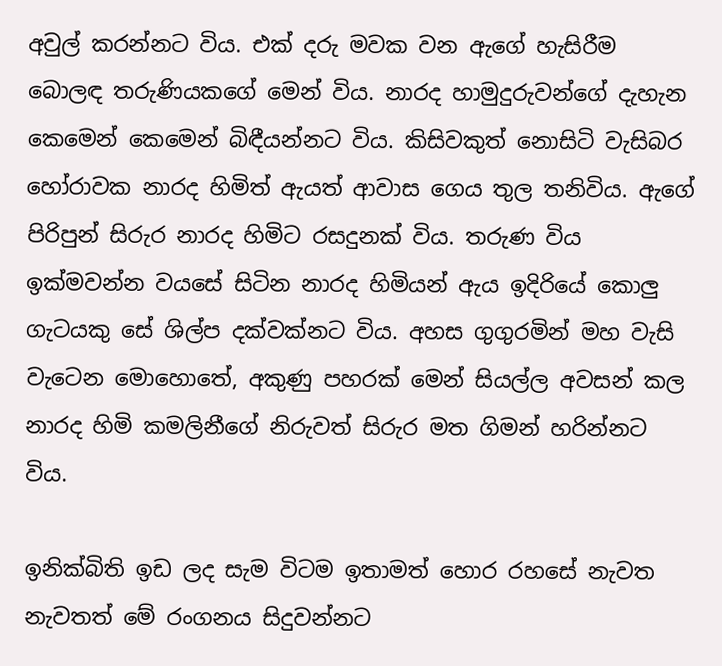අවුල් කරන්නට විය. එක් දරු මවක වන ඇගේ හැසිරීම බොලඳ තරුණියකගේ මෙන් විය. නාරද හාමුදුරුවන්ගේ දැහැන කෙමෙන් කෙමෙන් බිඳීයන්නට විය. කිසිවකුත් නොසිටි වැසිබර හෝරාවක නාරද හිමිත් ඇයත් ආවාස ගෙය තුල තනිවිය. ඇගේ පිරිපුන් සිරුර නාරද හිමිට රසදුනක් විය. තරුණ විය ඉක්මවන්න වයසේ සිටින නාරද හිමියන් ඇය ඉදිරියේ කොලු ගැටයකු සේ ශිල්ප දක්වක්නට විය. අහස ගුගුරමින් මහ වැසි වැටෙන මොහොතේ, අකුණු පහරක් මෙන් සියල්ල අවසන් කල නාරද හිමි කමලිනීගේ නිරුවත් සිරුර මත ගිමන් හරින්නට විය.

ඉනික්බිති ඉඩ ලද සැම විටම ඉතාමත් හොර රහසේ නැවත නැවතත් මේ රංගනය සිදුවන්නට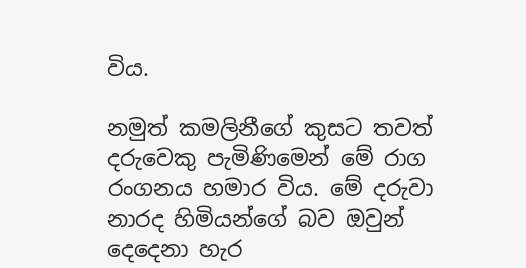විය.

නමුත් කමලිනීගේ කුසට තවත් දරුවෙකු පැමිණිමෙන් මේ රාග රංගනය හමාර විය. මේ දරුවා නාරද හිමියන්ගේ බව ඔවුන් දෙදෙනා හැර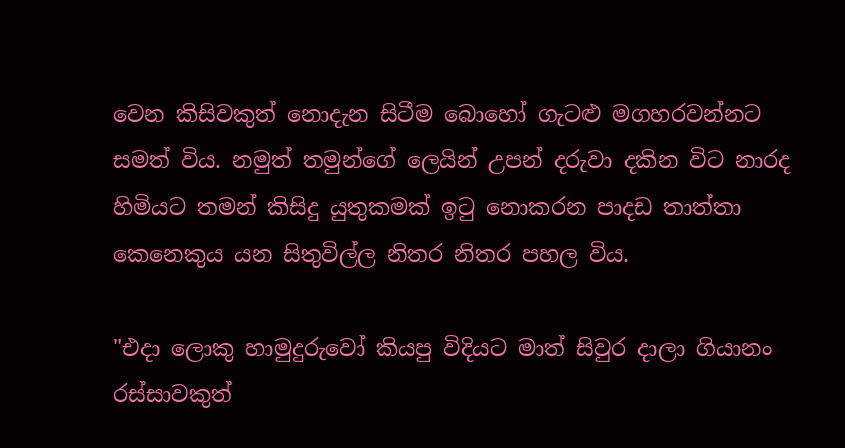වෙන කිසිවකුත් නොදැන සිටීම බොහෝ ගැටළු මගහරවන්නට සමත් විය. නමුත් තමුන්ගේ ලෙයින් උපන් දරුවා දකින විට නාරද හිමියට තමන් කිසිදු යුතුකමක් ඉටු නොකරන පාදඩ තාත්තා කෙනෙකුය යන සිතුවිල්ල නිතර නිතර පහල විය.

"එදා ලොකු හාමුදුරුවෝ කියපු විදියට මාත් සිවුර දාලා ගියානං රස්සාවකුත්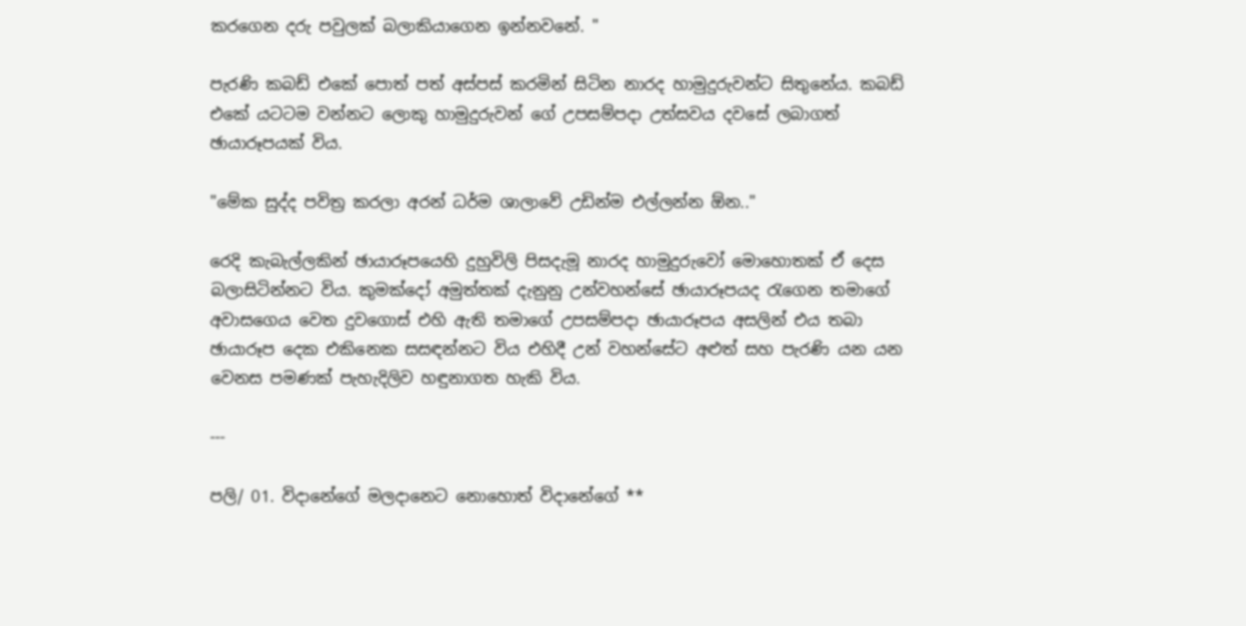කරගෙන දරු පවුලක් බලාකියාගෙන ඉන්නවනේ. "

පැරණි කබඩ් එකේ පොත් පත් අස්පස් කරමින් සිටින නාරද හාමුදුරුවන්ට සිතුනේය. කබඩ් එකේ යටටම වන්නට ලොකු හාමුදුරුවන් ගේ උපසම්පදා උත්සවය දවසේ ලබාගත් ඡායාරූපයක් විය.

"මේක සුද්ද පවිත්‍ර කරලා අරන් ධර්ම ශාලාවේ උඩින්ම එල්ලන්න ඕන.."

රෙදි කැබැල්ලකින් ඡායාරූපයෙහි දුහුවිලි පිසදැමූ නාරද හාමුදුරුවෝ මොහොතක් ඒ දෙස බලාසිටින්නට විය. කුමක්දෝ අමුත්තක් දැනුනු උන්වහන්සේ ඡායාරූපයද රැගෙන තමාගේ අවාසගෙය වෙත දුවගොස් එහි ඇති තමාගේ උපසම්පදා ඡායාරූපය අසලින් එය තබා ඡායාරූප දෙක එකිනෙක සසඳන්නට විය එහිදී උන් වහන්සේට අළුත් සහ පැරණි යන යන වෙනස පමණක් පැහැදිලිව හඳුනාගත හැකි විය.

---

පලි/ 01. විදානේගේ මලදානෙට නොහොත් විදානේගේ **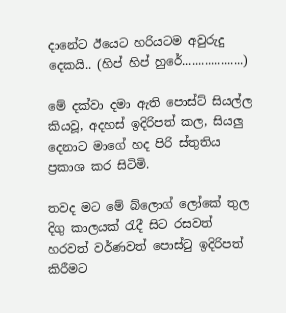දානේට ඊයෙට හරියටම අවුරුදු දෙකයි.. (හිප් හිප් හුරේ...................)

මේ දක්වා දමා ඇති පොස්ට් සියල්ල කියවූ, අදහස් ඉදිරිපත් කල, සියලු දෙනාට මාගේ හද පිරි ස්තුතිය ප්‍රකාශ කර සිටිමි.

තවද මට මේ බ්ලොග් ලෝකේ තුල දිගු කාලයක් රැදී සිට රසවත් හරවත් වර්ණවත් පොස්ටු ඉදිරිපත් කිරීමට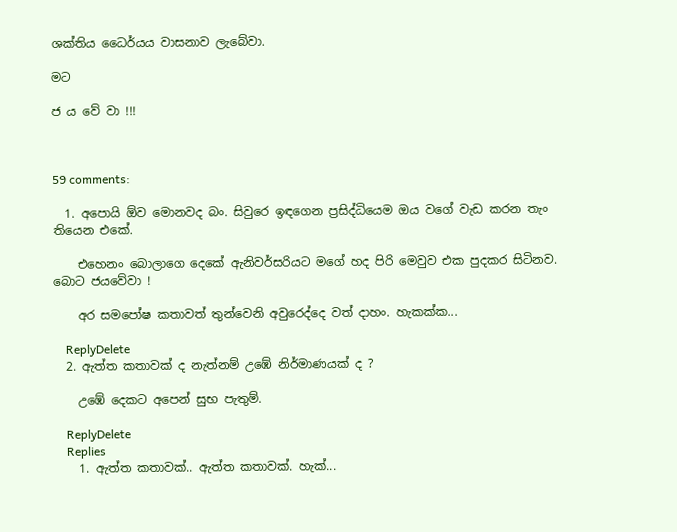ශක්තිය ධෛර්යය වාසනාව ලැබේවා.

මට

ජ ය වේ වා !!!



59 comments:

  1. අපොයි ඕව මොනවද බං. සිවුරෙ ඉඳගෙන ප්‍රසිද්ධියෙම ඔය වගේ වැඩ කරන තැං තියෙන එකේ.

    එහෙනං බොලාගෙ දෙකේ ඇනිවර්සරියට මගේ හද පිරි මෙවුව එක පුදකර සිටිනව. බොට ජයවේවා !

    අර සමපෝෂ කතාවත් තුන්වෙනි අවුරෙද්දෙ වත් දාහං. හැකක්ක...

    ReplyDelete
  2. ඇත්ත කතාවක් ද නැත්නම් උඹේ නිර්මාණයක් ද ?

    උඹේ දෙකට අපෙන් සුභ පැතුම්.

    ReplyDelete
    Replies
    1. ඇත්ත කතාවක්.. ඇත්ත කතාවක්. හැක්...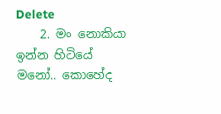Delete
    2. මං නොකියා ඉන්න හිටියේ මනෝ.. කොහේද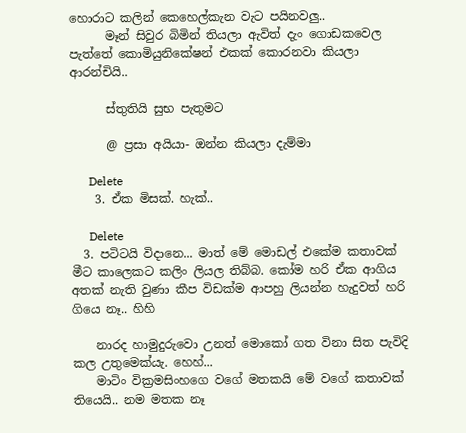හොරාට කලින් කෙහෙල්කැන වැට පයිනවලු..
      මෑන් සිවුර බිමින් තියලා ඇවිත් දැං ගොඩකවෙල පැත්තේ කොමියුනිකේෂන් එකක් කොරනවා කියලා ආරන්චියි..

      ස්තුතියි සුභ පැතුමට

      @ ප්‍රසා අයියා- ඔන්න කියලා දැම්මා

      Delete
    3. ඒක මිසක්. හැක්..

      Delete
  3. පටිටයි විදානෙ... මාත් මේ මොඩල් එකේම කතාවක් මීට කාලෙකට කලිං ලියල තිබ්බ. කෝම හරි ඒක ආගිය අතක් නැති වුණා කීප විඩක්ම ආපහු ලියන්න හැදුවත් හරි ගියෙ නෑ.. හිහි

    නාරද හාමුදුරුවො උනත් මොකෝ ගත විනා සිත පැවිදි කල උතුමෙක්යැ. හෙහ්...
    මාටිං වික්‍රමසිංහගෙ වගේ මතකයි මේ වගේ කතාවක් තියෙයි.. නම මතක නෑ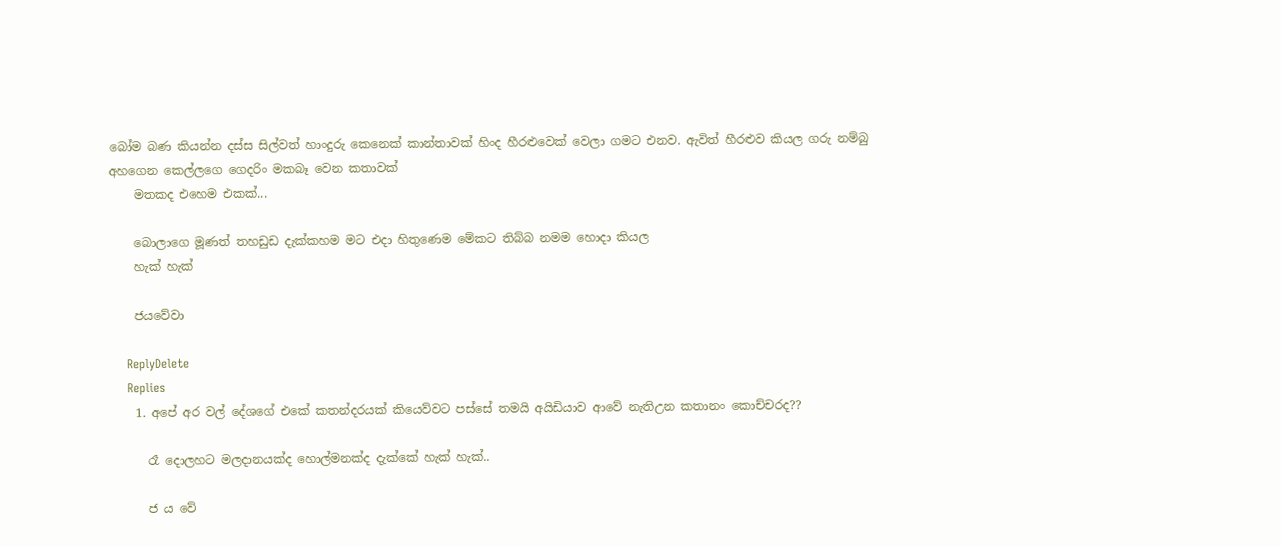බෝම බණ කියන්න දස්ස සිල්වත් හාංදුරු කෙනෙක් කාන්තාවක් හිංද හීරළුවෙක් වෙලා ගමට එනව. ඇවිත් හීරළුව කියල ගරු නම්බු අහගෙන කෙල්ලගෙ ගෙදරිං මකබෑ වෙන කතාවක්
    මතකද එහෙම එකක්...

    බොලාගෙ මූණත් තහඩුඩ දැක්කහම මට එදා හිතුණෙම මේකට තිබ්බ නමම හොදා කියල
    හැක් හැක්

    ජයවේවා

    ReplyDelete
    Replies
    1. අපේ අර වල් දේශගේ එකේ කතන්දරයක් කියෙව්වට පස්සේ තමයි අයිඩියාව ආවේ නැතිඋන කතානං කොච්චරද??

      රෑ දොලහට මලදානයක්ද හොල්මනක්ද දැක්කේ හැක් හැක්..

      ජ ය වේ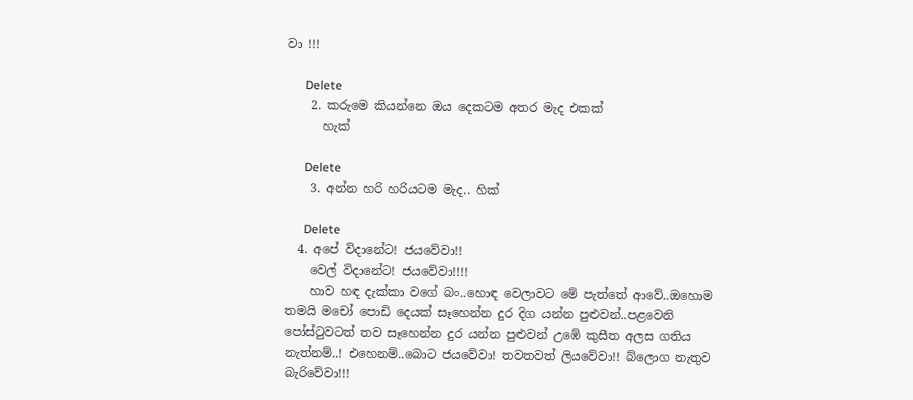වා !!!

      Delete
    2. කරුමෙ කියන්නෙ ඔය දෙකටම අතර මැද එකක්
      හැක්

      Delete
    3. අන්න හරි හරියටම මැද.. හික්

      Delete
  4. අපේ විදානේට! ජයවේවා!!
    වෙල් විදානේට! ජයවේවා!!!!
    හාව හඳ දැක්කා වගේ බං..හොඳ වෙලාවට මේ පැත්තේ ආවේ..ඔහොම තමයි මචෝ පොඩි දෙයක් සෑහෙන්න දුර දිග යන්න පුළුවන්..පළවෙනි පෝස්ටුවටත් තව සෑහෙන්න දුර යන්න පුළුවන් උඹේ කුසීත අලස ගතිය නැත්නම්..! එහෙනම්..බොට ජයවේවා! තවතවත් ලියවේවා!! බ්ලොග නැතුව බැරිවේවා!!!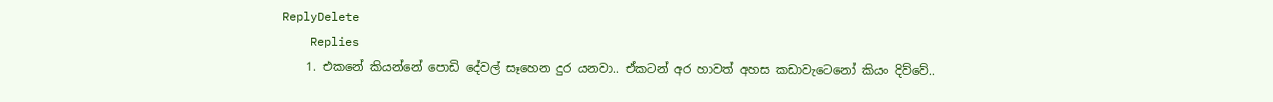ReplyDelete
    Replies
    1. එකනේ කියන්නේ පොඩි දේවල් සෑහෙන දුර යනවා.. ඒකටන් අර හාවත් අහස කඩාවැටෙනෝ කියං දිව්වේ..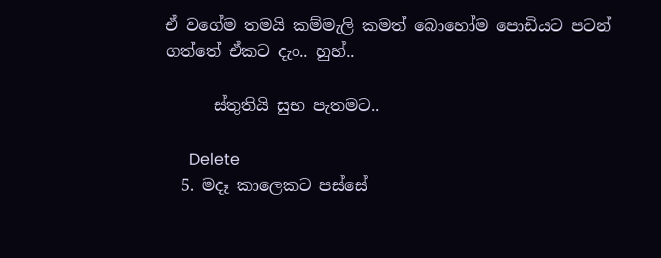ඒ වගේම තමයි කම්මැලි කමත් බොහෝම පොඩියට පටන් ගත්තේ ඒකට දැං.. හුහ්..

      ස්තුතියි සුභ පැතමට..

      Delete
  5. මදෑ කාලෙකට පස්සේ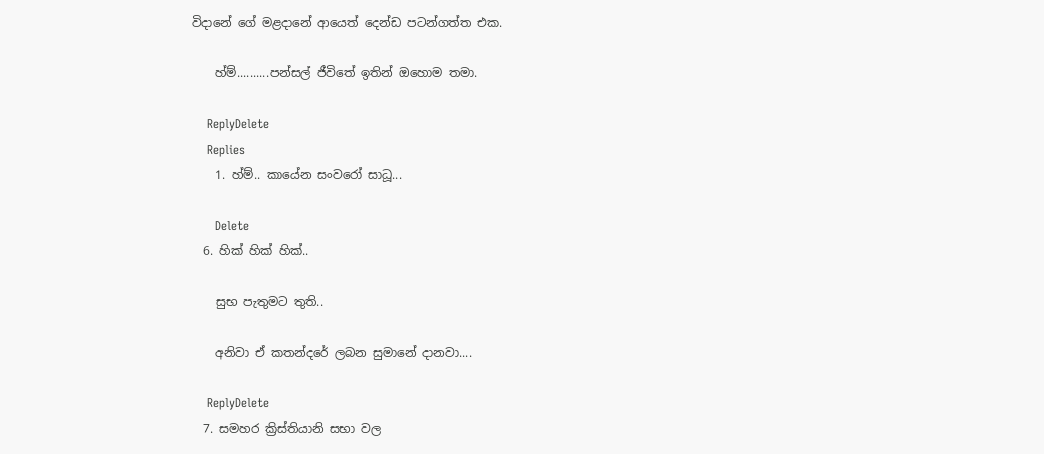විදානේ ගේ මළදානේ ආයෙත් දෙන්ඩ පටන්ගත්ත එක.

    හ්ම්..........පන්සල් ජීවිතේ ඉතින් ඔහොම තමා.

    ReplyDelete
    Replies
    1. හ්ම්.. කායේන සංවරෝ සාධූ...

      Delete
  6. හික් හික් හික්..

    සුභ පැතුමට තුති..

    අනිවා ඒ කතන්දරේ ලබන සුමානේ දානවා....

    ReplyDelete
  7. සමහර ක්‍රිස්තියානි සභා වල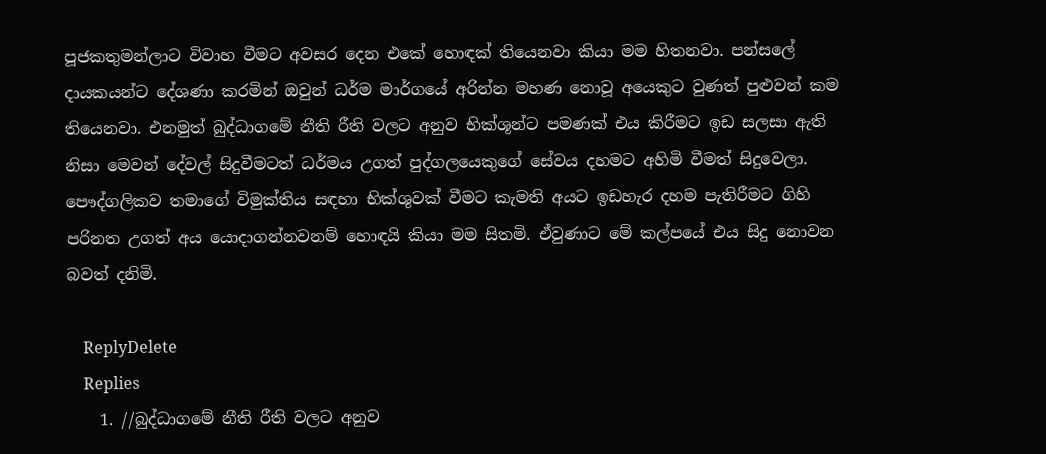පූජකතුමන්ලාට විවාහ වීමට අවසර දෙන එකේ හොඳක් තියෙනවා කියා මම හිතනවා. පන්සලේ දායකයන්ට දේශණා කරමින් ඔවුන් ධර්ම මාර්ගයේ අරින්න මහණ නොවූ අයෙකුට වුණත් පුළුවන් කම තියෙනවා. එනමුත් බුද්ධාගමේ නීති රීති වලට අනුව භික්ශූන්ට පමණක් එය කිරීමට ඉඩ සලසා ඇති නිසා මෙවන් දේවල් සිදුවීමටත් ධර්මය උගත් පුද්ගලයෙකුගේ සේවය දහමට අහිමි වීමත් සිදුවෙලා. පෞද්ගලිකව තමාගේ විමුක්තිය සඳහා භික්ශුවක් වීමට කැමති අයට ඉඩහැර දහම පැතිරීමට ගිහි පරිනත උගත් අය යොදාගන්නවනම් හොඳයි කියා මම සිතමි. ඒවුණාට මේ කල්පයේ එය සිදු නොවන බවත් දනිමි.

    ReplyDelete
    Replies
    1. //බුද්ධාගමේ නීති රීති වලට අනුව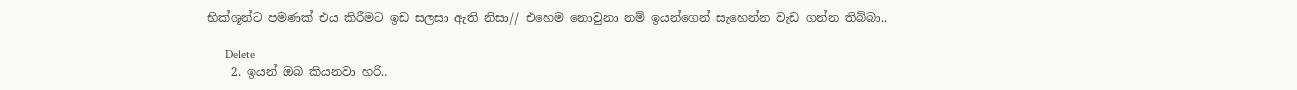භික්ශූන්ට පමණක් එය කිරීමට ඉඩ සලසා ඇති නිසා// එහෙම නොවුනා නම් ඉයන්ගෙන් සැහෙන්න වැඩ ගන්න තිබ්බා..

      Delete
    2. ඉයන් ඔබ කියනවා හරි..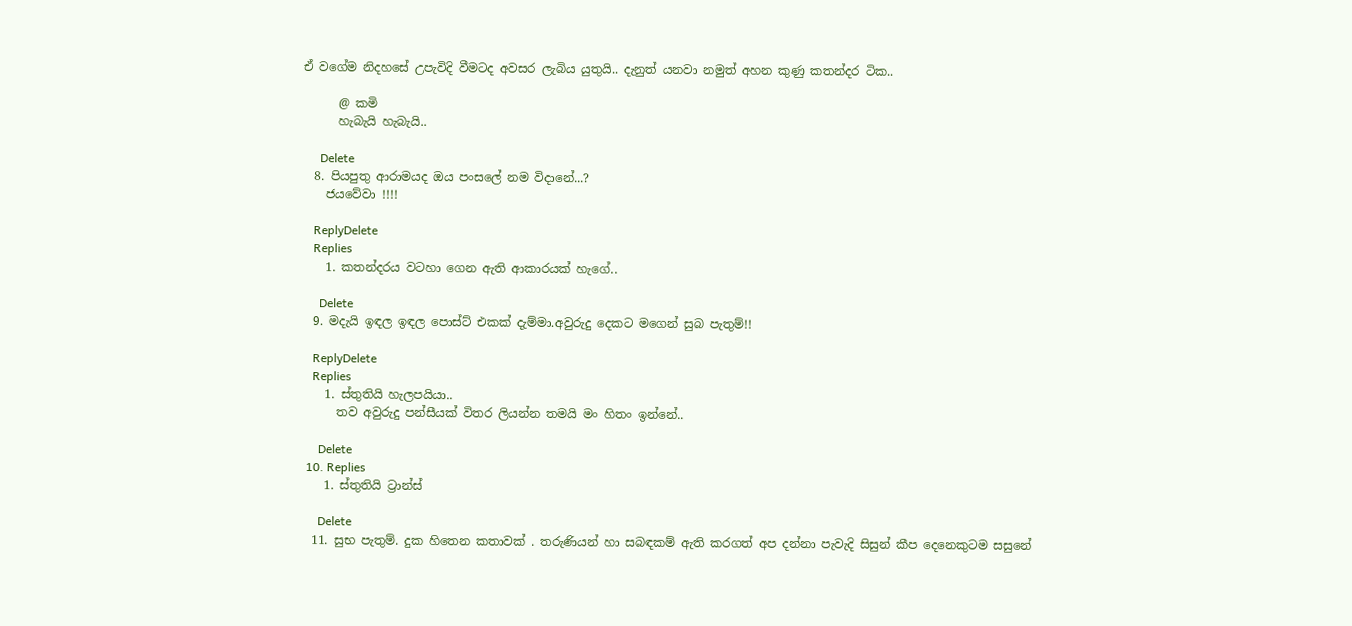ඒ වගේම නිදහසේ උපැවිදි වීමටද අවසර ලැබිය යුතුයි.. දැනුත් යනවා නමුත් අහන කුණු කතන්දර ටික..

      @ කමි
      හැබැයි හැබැයි..

      Delete
  8. පියපුතු ආරාමයද ඔය පංසලේ නම විදානේ...?
    ජයවේවා !!!!

    ReplyDelete
    Replies
    1. කතන්දරය වටහා ගෙන ඇති ආකාරයක් හැගේ..

      Delete
  9. මදැයි ඉඳල ඉඳල පොස්ට් එකක් දැම්මා.අවුරුදු දෙකට මගෙන් සුබ පැතුම්!!

    ReplyDelete
    Replies
    1. ස්තුතියි හැලපයියා..
      තව අවුරුදු පන්සීයක් විතර ලියන්න තමයි මං හිතං ඉන්නේ..

      Delete
  10. Replies
    1. ස්තුතියි ට්‍රාන්ස්

      Delete
  11. සුභ පැතුම්. දුක හිතෙන කතාවක් . තරුණියන් හා සබඳකම් ඇති කරගත් අප දන්නා පැවැදි සිසුන් කීප දෙනෙකුටම සසුනේ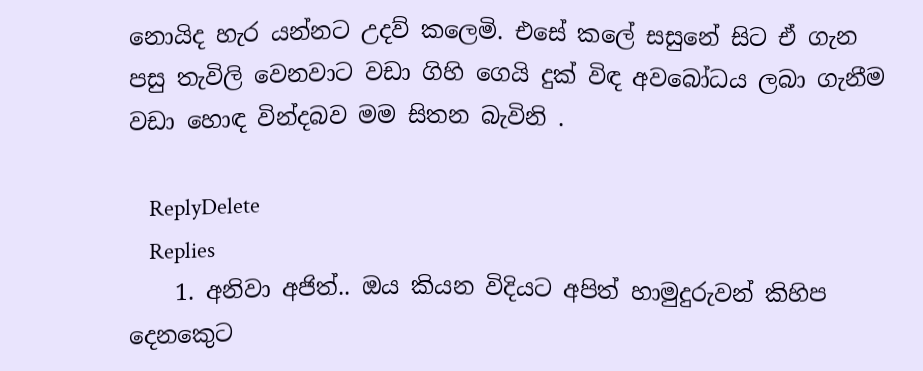නොයිද හැර යන්නට උදව් කලෙමි. එසේ කලේ සසුනේ සිට ඒ ගැන පසු තැවිලි වෙනවාට වඩා ගිහි ගෙයි දුක් විඳ අවබෝධය ලබා ගැනීම වඩා හොඳ වින්දබව මම සිතන බැවිනි .

    ReplyDelete
    Replies
    1. අනිවා අජිත්.. ඔය කියන විදියට අපිත් හාමුදුරුවන් කිහිප දෙනකෙුට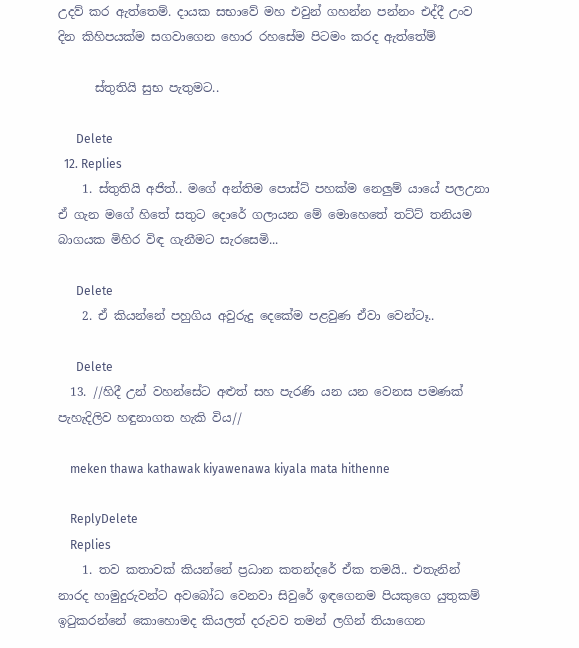උදව් කර ඇත්තෙම්. දායක සභාවේ මහ එවුන් ගහන්න පන්නං එද්දී උංව දින කිහිපයක්ම සගවාගෙන හොර රහසේම පිටමං කරද ඇත්තේම්

      ස්තුතියි සුභ පැතුමට..

      Delete
  12. Replies
    1. ස්තුතියි අජිත්.. මගේ අන්තිම පොස්ට් පහක්ම නෙලුම් යායේ පලඋනා ඒ ගැන මගේ හිතේ සතුට දොරේ ගලායන මේ මොහෙතේ තට්ට් තනියම බාගයක මිහිර විඳ ගැනීමට සැරසෙමි...

      Delete
    2. ඒ කියන්නේ පහුගිය අවුරුදු දෙකේම පළවුණ ඒවා වෙන්ටෑ..

      Delete
  13. //හිදී උන් වහන්සේට අළුත් සහ පැරණි යන යන වෙනස පමණක් පැහැදිලිව හඳුනාගත හැකි විය//

    meken thawa kathawak kiyawenawa kiyala mata hithenne

    ReplyDelete
    Replies
    1. තව කතාවක් කියන්නේ ප්‍රධාන කතන්දරේ ඒක තමයි.. එතැනින් නාරද හාමුදුරුවන්ට අවබෝධ වෙනවා සිවුරේ ඉඳගෙනම පියකුගෙ යුතුකම් ඉටුකරන්නේ කොහොමද කියලත් දරුවව තමන් ලගින් තියාගෙන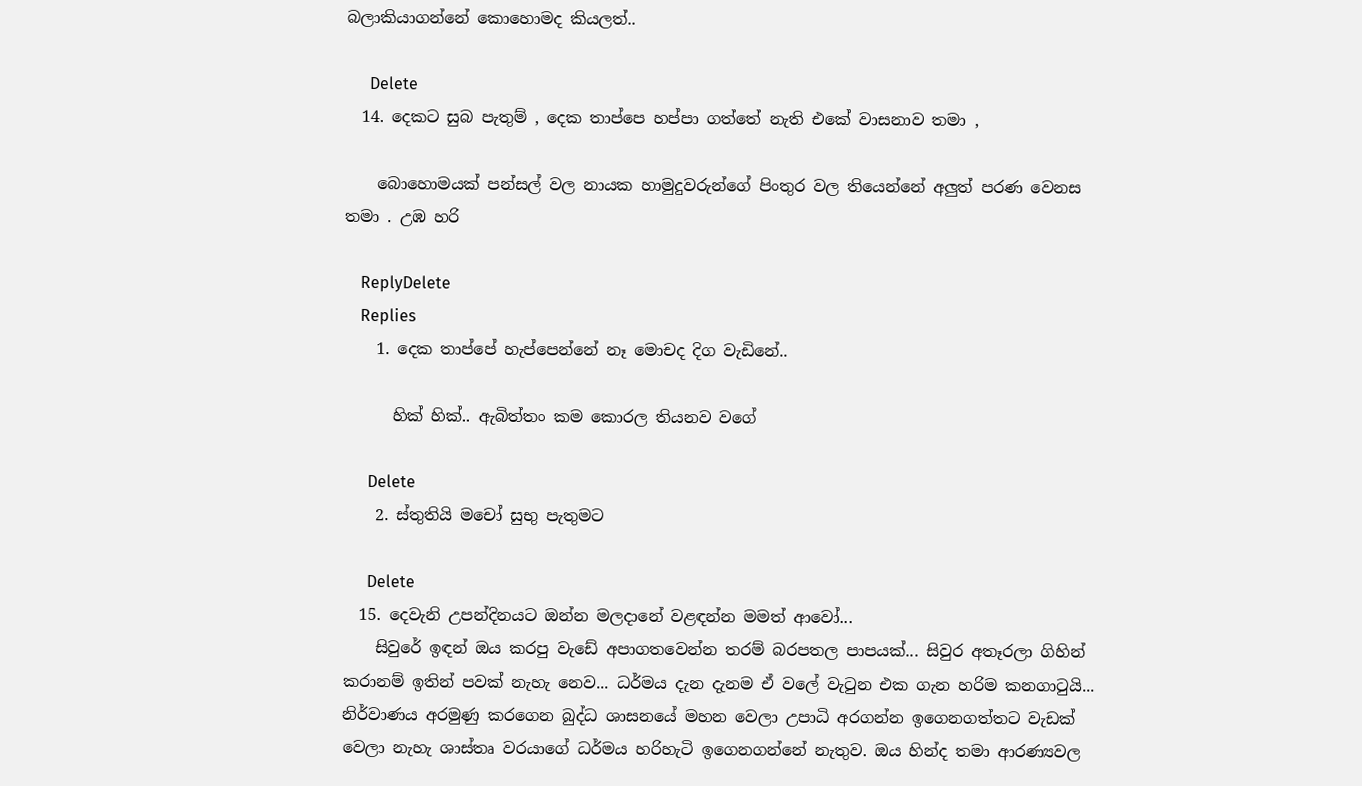බලාකියාගන්නේ කොහොමද කියලත්..

      Delete
  14. දෙකට සුබ පැතුම් , දෙක තාප්පෙ හප්පා ගත්තේ නැති එකේ වාසනාව තමා ,

    බොහොමයක් පන්සල් වල නායක හාමුදුවරුන්ගේ පිංතුර වල තියෙන්නේ අලුත් පරණ වෙනස තමා . උඹ හරි

    ReplyDelete
    Replies
    1. දෙක තාප්පේ හැප්පෙන්නේ නෑ මොචද දිග වැඩිනේ..

      හික් හික්.. ඇබිත්තං කම කොරල තියනව වගේ

      Delete
    2. ස්තුතියි මචෝ සුභු පැතුමට

      Delete
  15. දෙවැනි උපන්දිනයට ඔන්න මලදානේ වළඳන්න මමත් ආවෝ...
    සිවුරේ ඉඳන් ඔය කරපු වැඩේ අපාගතවෙන්න තරම් බරපතල පාපයක්... සිවුර අතෑරලා ගිහින් කරානම් ඉතින් පවක් නැහැ නෙව... ධර්මය දැන දැනම ඒ වලේ වැටුන එක ගැන හරිම කනගාටුයි... නිර්වාණය අරමුණු කරගෙන බුද්ධ ශාසනයේ මහන වෙලා උපාධි අරගන්න ඉගෙනගත්තට වැඩක් වෙලා නැහැ ශාස්තෘ වරයාගේ ධර්මය හරිහැටි ඉගෙනගන්නේ නැතුව. ඔය හින්ද තමා ආරණ්‍යවල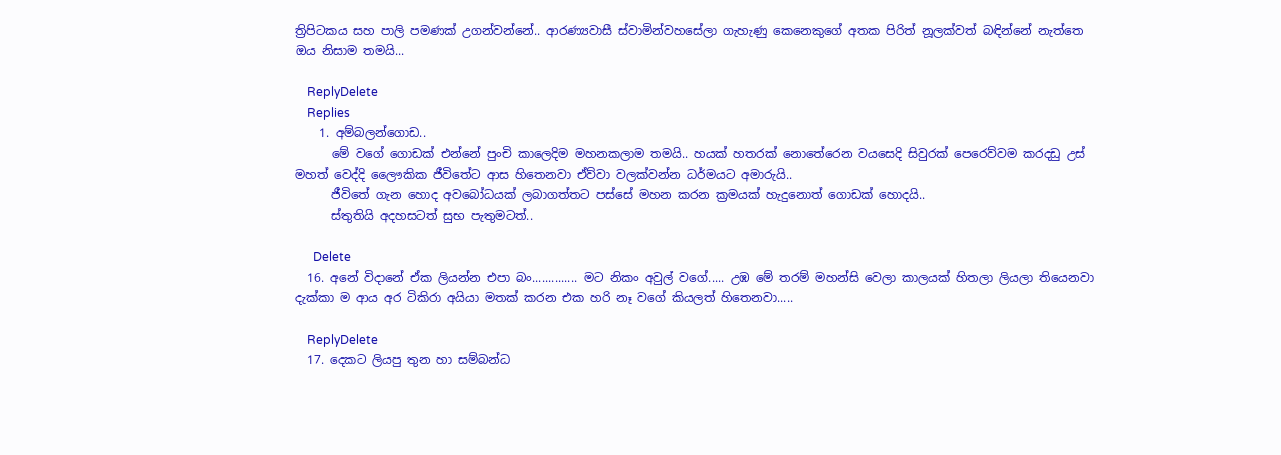ත්‍රිපිටකය සහ පාලි පමණක් උගන්වන්නේ.. ආරණ්‍යවාසී ස්වාමින්වහසේලා ගැහැණු කෙනෙකුගේ අතක පිරිත් නූලක්වත් බඳින්නේ නැත්තෙ ඔය නිසාම තමයි...

    ReplyDelete
    Replies
    1. අම්බලන්ගොඩ..
      මේ වගේ ගොඩක් එන්නේ පුංචි කාලෙදිම මහනකලාම තමයි.. හයක් හතරක් නොතේරෙන වයසෙදි සිවුරක් පෙරෙව්වම කරදඩු උස් මහත් වෙද්දි ලෛෟකික ජීවිතේට ආස හිතෙනවා ඒව්වා වලක්වන්න ධර්මයට අමාරුයි..
      ජීවිතේ ගැන හොද අවබෝධයක් ලබාගත්තට පස්සේ මහන කරන ක්‍රමයක් හැදුනොත් ගොඩක් හොදයි..
      ස්තුතියි අදහසටත් සුභ පැතුමටත්..

      Delete
  16. අනේ විදානේ ඒක ලියන්න එපා බං.............. මට නිකං අවුල් වගේ..... උඹ මේ තරම් මහන්සි වෙලා කාලයක් හිතලා ලියලා තියෙනවා දැක්කා ම ආය අර ටිකිරා අයියා මතක් කරන එක හරි නෑ වගේ කියලත් හිතෙනවා.....

    ReplyDelete
  17. දෙකට ලියපු තුන හා සම්බන්ධ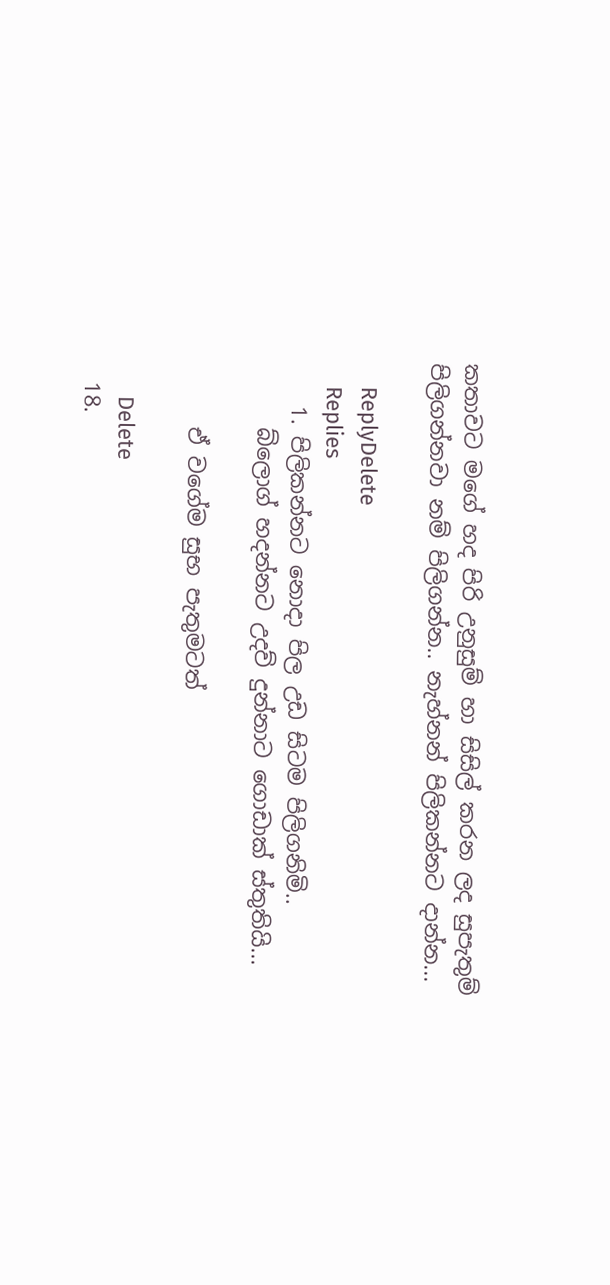කතාවට මගේ හද පිරි උනුසුම් හා සිසිල් කරන ලද සුපැතුම් පිලිගන්නවා නම් පිලිගන්න.. නැහ්නන් පිලිකන්නට දාන්න...

    ReplyDelete
    Replies
    1. පිලිකන්නට නොදා පිල උඩ සිටම පිලිගනිමි..
      බ්ලොග් හදන්නට උදව් දුන්නාට ගොඩාක් ස්තුතියි...

      ඒ වගේම සුභ පැතුමටත්

      Delete
  18.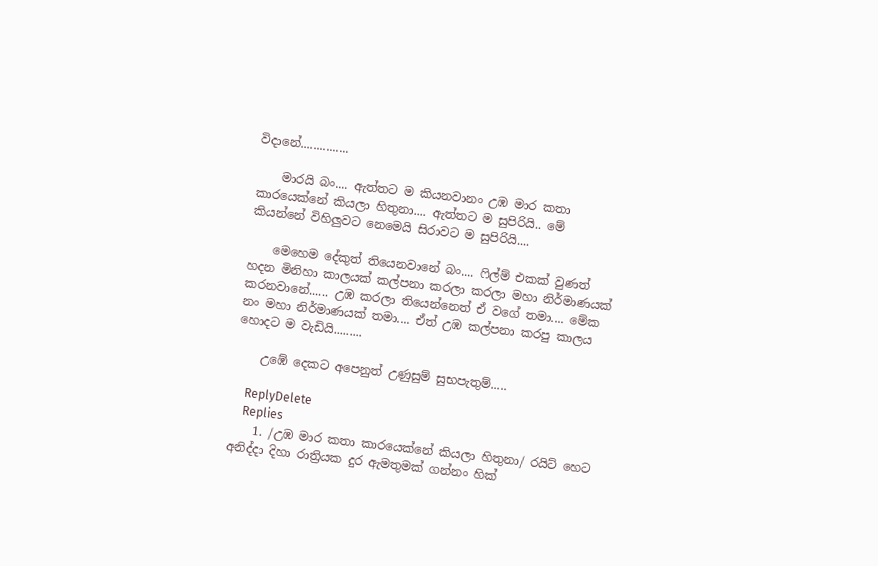විදානේ...............

    මාරයි බං.... ඇත්තට ම කියනවානං උඹ මාර කතා කාරයෙක්නේ කියලා හිතුනා.... ඇත්තට ම සුපිරියි.. මේ කියන්නේ විහිලුවට නෙමෙයි සිරාවට ම සුපිරියි....

    මෙහෙම දේකුත් තියෙනවානේ බං.... ෆිල්ම් එකක් වුණත් හදන මිනිහා කාලයක් කල්පනා කරලා කරලා මහා නිර්මාණයක් කරනවානේ...... උඹ කරලා තියෙන්නෙත් ඒ වගේ තමා.... මේක නං මහා නිර්මාණයක් තමා.... ඒත් උඹ කල්පනා කරපු කාලය හොදට ම වැඩියි.........

    උඹේ දෙකට අපෙනුත් උණුසුම් සුභපැතුම්.....

    ReplyDelete
    Replies
    1. /උඹ මාර කතා කාරයෙක්නේ කියලා හිතුනා/ රයිට් හෙට අනිද්දා දිහා රාත්‍රියක දුර ඇමතුමක් ගන්නං හික්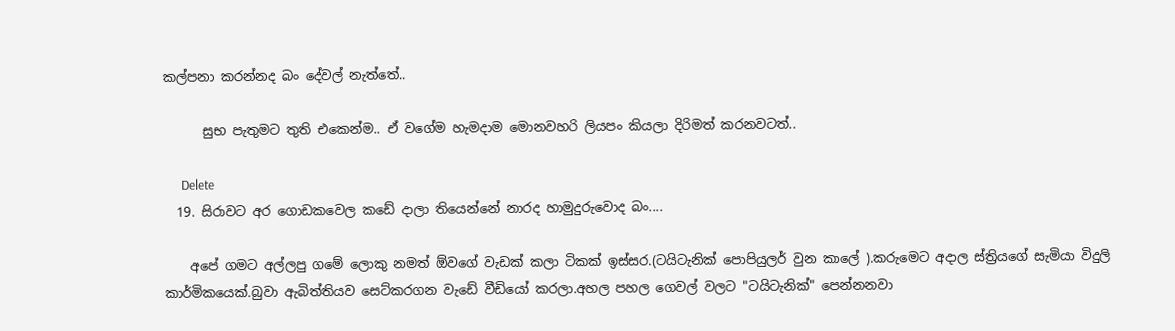කල්පනා කරන්නද බං දේවල් නැත්තේ..

      සුභ පැතුමට තුති එකෙන්ම.. ඒ වගේම හැමදාම මොනවහරි ලියපං කියලා දිරිමත් කරනවටත්..

      Delete
  19. සිරාවට අර ගොඩකවෙල කඩේ දාලා තියෙන්නේ නාරද හාමුදුරුවොද බං....

    අපේ ගමට අල්ලපු ගමේ ලොකු නමත් ඕවගේ වැඩක් කලා ටිකක් ඉස්සර.(ටයිටැනික් පොපියුලර් වුන කාලේ ).කරුමෙට අදාල ස්ත්‍රියගේ සැමියා විදුලි කාර්මිකයෙක්.බුවා ඇබිත්තියව සෙට්කරගන වැඩේ වීඩියෝ කරලා.අහල පහල ගෙවල් වලට "ටයිටැනික්" පෙන්නනවා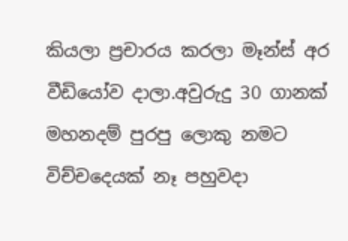කියලා ප්‍රචාරය කරලා මෑන්ස් අර වීඩියෝව දාලා.අවුරුදු 30 ගානක් මහනදම් පුරපු ලොකු නමට විච්චදෙයක් නෑ පහුවදා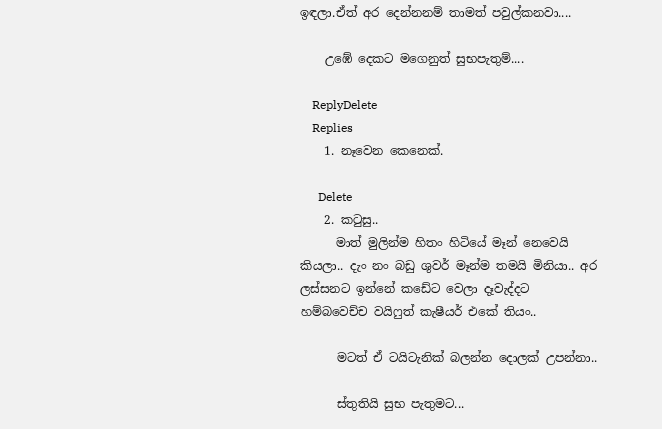ඉඳලා.ඒත් අර දෙන්නනම් තාමත් පවුල්කනවා....

    උඹේ දෙකට මගෙනුත් සුභපැතුම්....

    ReplyDelete
    Replies
    1. නෑවෙන කෙනෙක්.

      Delete
    2. කටුසු..
      මාත් මුලින්ම හිතං හිටියේ මෑන් නෙවෙයි කියලා.. දැං නං බඩු ශුවර් මෑන්ම තමයි මිනියා.. අර ලස්සනට ඉන්නේ කඩේට වෙලා දෑවැද්දට හම්බවෙච්ච වයිෆුත් කැෂීයර් එකේ තියං..

      මටත් ඒ ටයිටැනික් බලන්න දොලක් උපන්නා..

      ස්තුතියි සුභ පැතුමට...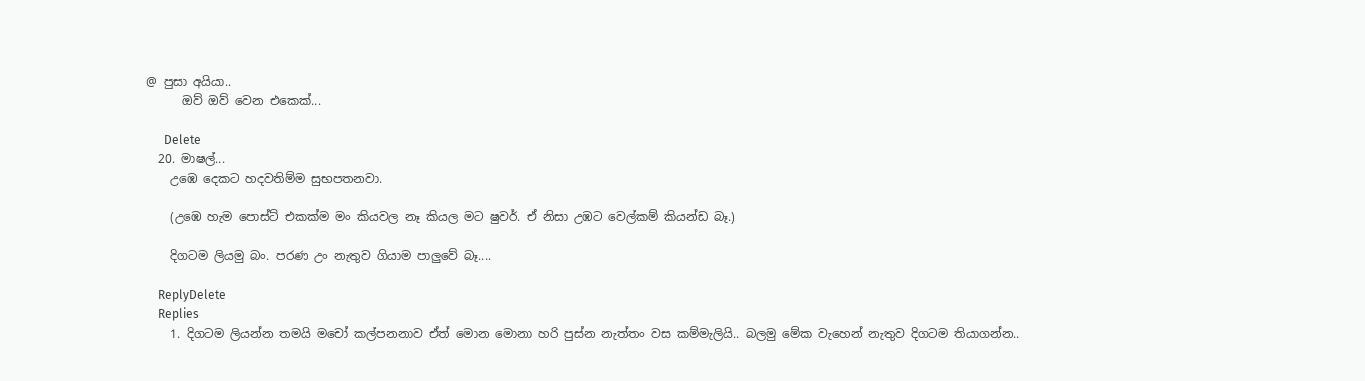@ පුසා අයියා..
      ඔව් ඔව් වෙන එකෙක්...

      Delete
  20. මාෂල්...
    උඹෙ දෙකට ‍හදවතිම්ම සුභපතනවා.

    (උඹෙ හැම පොස්ට් එකක්ම මං කියවල නෑ කියල මට ෂුවර්. ඒ නිසා උඹට වෙල්කම් කියන්ඩ බෑ.)

    දිගටම ලියමු බං. පරණ උං නැතුව ගියාම පාලුවේ බෑ....

    ReplyDelete
    Replies
    1. දිගටම ලියන්න තමයි මචෝ කල්පනනාව ඒත් මොන මොනා හරි පුස්න නැත්තං වස කම්මැලියි.. බලමු මේක වැහෙන් නැතුව දිගටම තියාගන්න..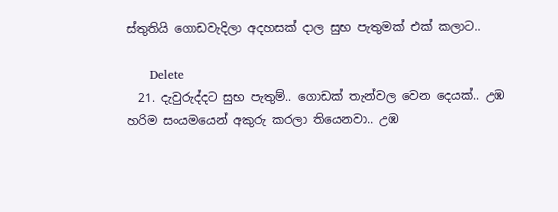ස්තුතියි ගොඩවැදිලා අදහසක් දාල සුභ පැතුමක් එක් කලාට..

      Delete
  21. දැවුරුද්දට සුභ පැතුම්.. ගොඩක් තැන්වල වෙන දෙයක්.. උඹ හරිම සංයමයෙන් අකුරු කරලා තියෙනවා.. උඹ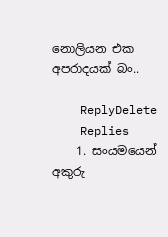නොලියන එක අපරාදයක් බං..

    ReplyDelete
    Replies
    1. සංයමයෙන් අකුරු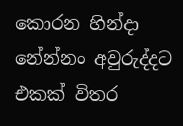කොරන හින්දා නේන්නං අවුරුද්දට එකක් විතර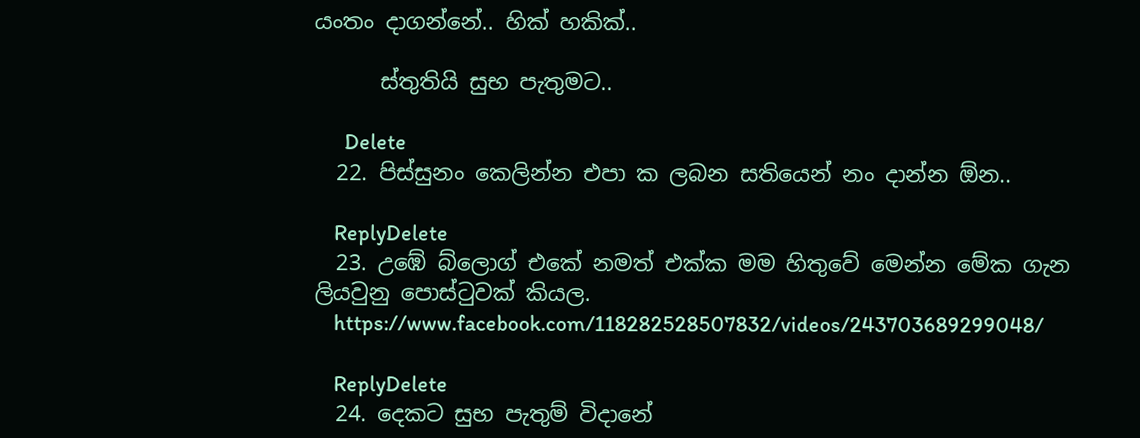යංතං දාගන්නේ.. හික් හකික්..

      ස්තුතියි සුභ පැතුමට..

      Delete
  22. පිස්සුනං කෙලින්න එපා ක ලබන සතියෙන් නං දාන්න ඕන..

    ReplyDelete
  23. උඹේ බ්ලොග් එකේ නමත් එක්ක මම හිතුවේ මෙන්න මේක ගැන ලියවුනු පොස්ටුවක් කියල.
    https://www.facebook.com/118282528507832/videos/243703689299048/

    ReplyDelete
  24. දෙකට සුභ පැතුම් විදානේ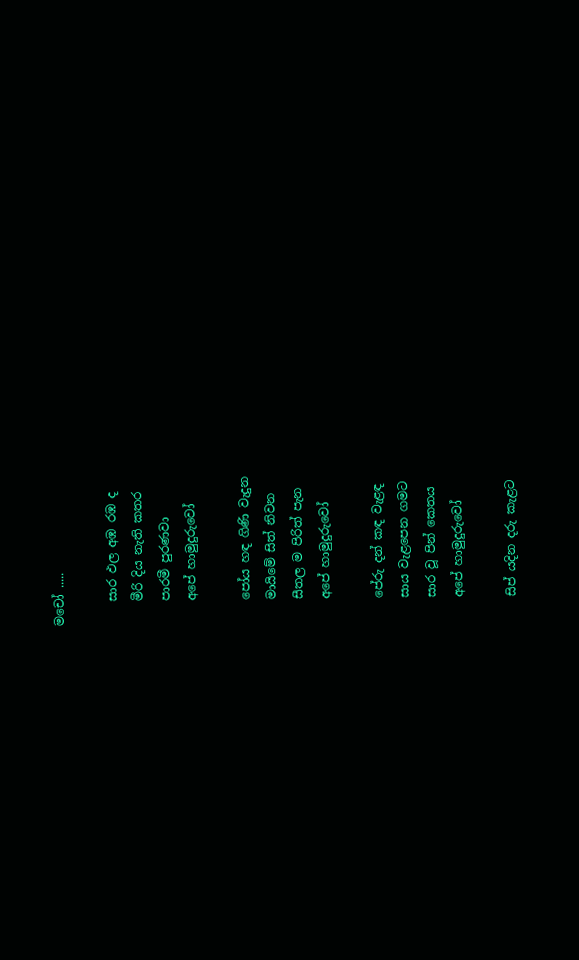මචෝ .....

    සාර ඵල අඹ රඹ ද
    මීරි දිය නැති කතර
    පාරමී පුරණවා
    අපේ හාමුදුරුවෝ

    පෝය හඳ ගිණි වැදුන
    මායිමේ සිත් නිවන
    සීතල ම පිරිත් පැන
    අපේ හාමුදුරුවෝ

    පේරු දන් කඳ වැළඳ
    සාය වැළපෙන ගමට
    සාර වූ පින් කෙතය
    අපේ හාමුදුරුවෝ

    සිප් යදින දරු කැළට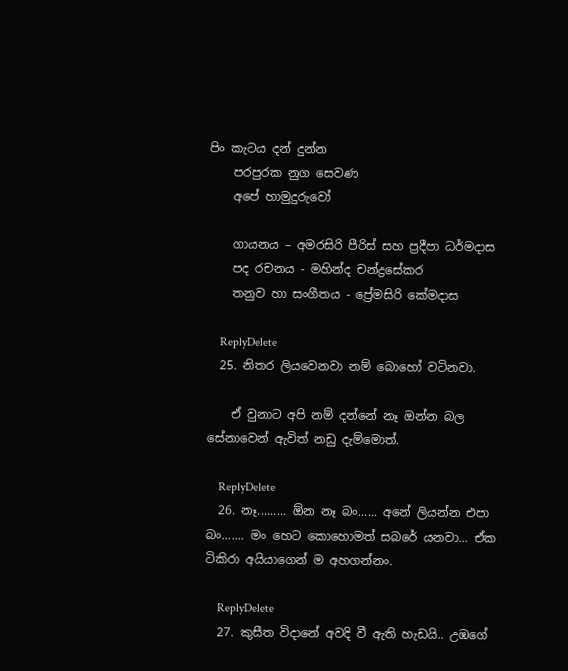පිං කැටය දන් දුන්න
    පරපුරක නුග සෙවණ
    අපේ හාමුදුරුවෝ

    ගායනය – අමරසිරි පීරිස් සහ ප්‍රදීපා ධර්මදාස
    පද රචනය - මහින්ද චන්ද්‍රසේකර
    තනුව හා සංගීතය - ප්‍රේමසිරි කේමදාස

    ReplyDelete
  25. නිතර ලියවෙනවා නම් බොහෝ වටිනවා.

    ඒ වුනාට අපි නම් දන්නේ නෑ ඔන්න බල සේනාවෙන් ඇවිත් නඩු දැම්මොත්.

    ReplyDelete
  26. නෑ......... ඕන නෑ බං...... අනේ ලියන්න එපා බං....... මං හෙට කොහොමත් සබරේ යනවා... ඒක ටිකිරා අයියාගෙන් ම අහගන්නං.

    ReplyDelete
  27. කුසීත විදානේ අවදි වී ඇති හැඩයි.. උඹගේ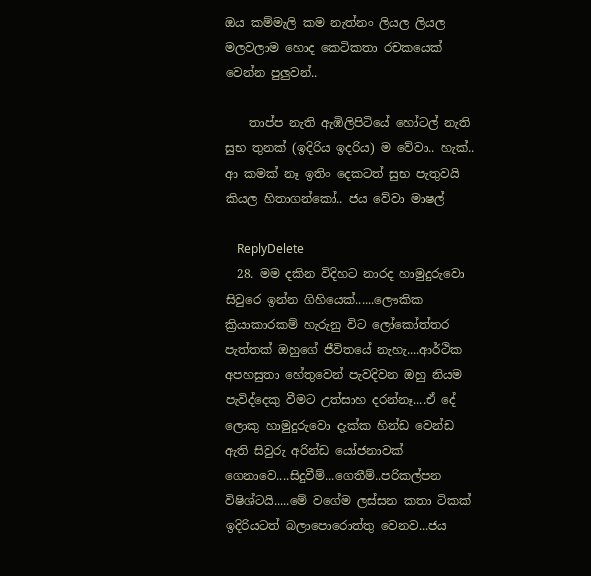ඔය කම්මැලි කම නැත්නං ලියල ලියල මලවලාම හොද කෙටිකතා රචකයෙක් වෙන්න පුලුවන්..

    තාප්ප නැති ඇඹිලිපිටියේ හෝටල් නැති සුභ තුනක් (ඉදිරිය ඉදරිය) ම වේවා.. හැක්.. ආ කමක් නෑ ඉතිං දෙකටත් සුභ පැතුවයි කියල හිතාගන්කෝ.. ජය වේවා මාෂල්

    ReplyDelete
  28. මම දකින විදිහට නාරද හාමුදුරුවො සිවුරෙ ඉන්න ගිහියෙක්......ලෞකික ක්‍රියාකාරකම් හැරුනු විට ලෝකෝත්තර පැත්තක් ඔහුගේ ජීවිතයේ නැහැ....ආර්ථික අපහසුතා හේතුවෙන් පැවදිවන ඔහු නියම පැවිද්දෙකු වීමට උත්සාහ දරන්නෑ....ඒ දේ ලොකු හාමුදුරුවො දැක්ක හින්ඩ වෙන්ඩ ඇති සිවුරු අරින්ඩ යෝජනාවක් ගෙනාවෙ....සිදුවීම්...ගෙතීම්..පරිකල්පන විෂිශ්ටයි.....මේ වගේම ලස්සන කතා ටිකක් ඉදිරියටත් බලාපොරොත්තු වෙනව...ජය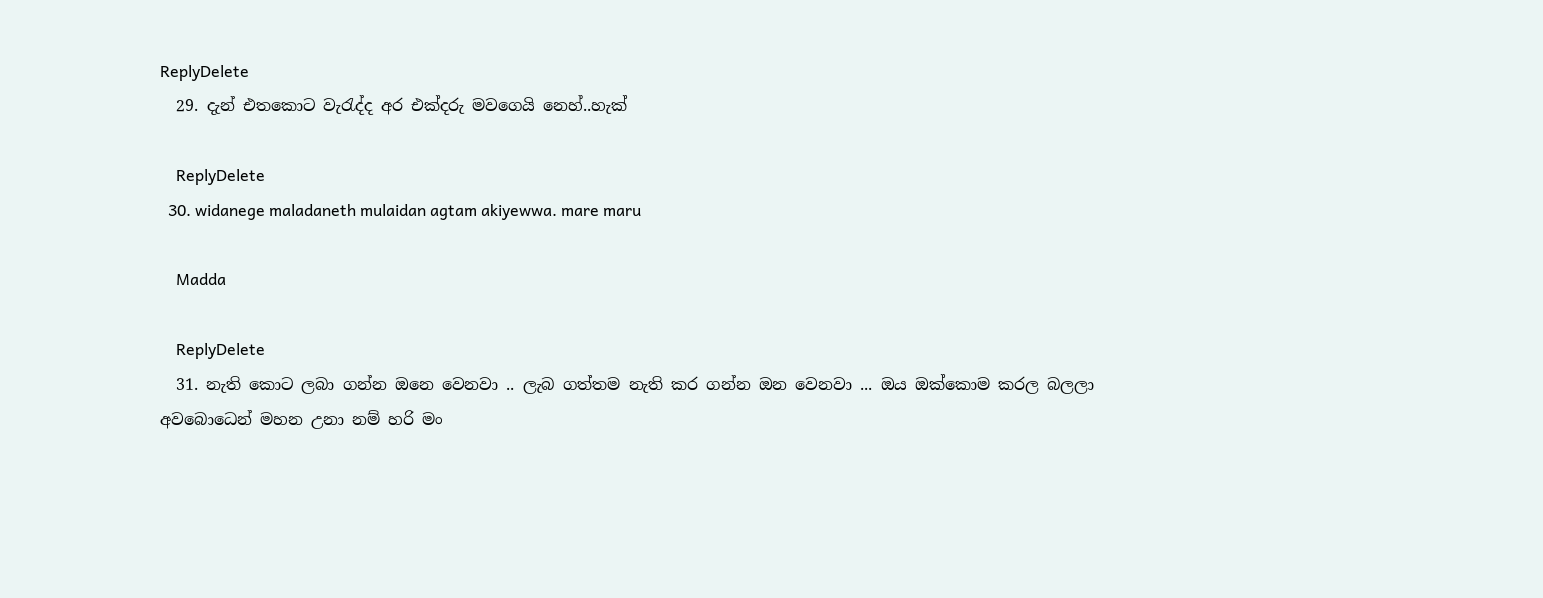ReplyDelete
  29. දැන් එතකොට වැරැද්ද අර එක්දරු මවගෙයි නෙහ්..හැක්

    ReplyDelete
  30. widanege maladaneth mulaidan agtam akiyewwa. mare maru

    Madda

    ReplyDelete
  31. නැති කොට ලබා ගන්න ඔනෙ වෙනවා .. ලැබ ගත්තම නැති කර ගන්න ඔන වෙනවා ... ඔය ඔක්කොම කරල බලලා අවබොධෙන් මහන උනා නම් හරි මං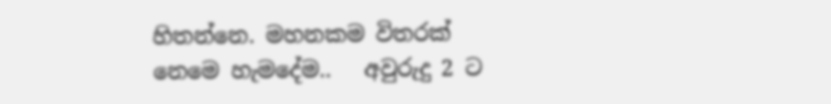හිතන්නෙ. මහනකම විතරක් නෙමෙ හැමදේම..   අවුරුදු 2 ට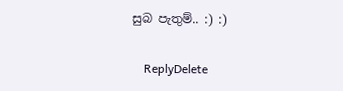සුබ පැතුම්.. :) :)

    ReplyDelete